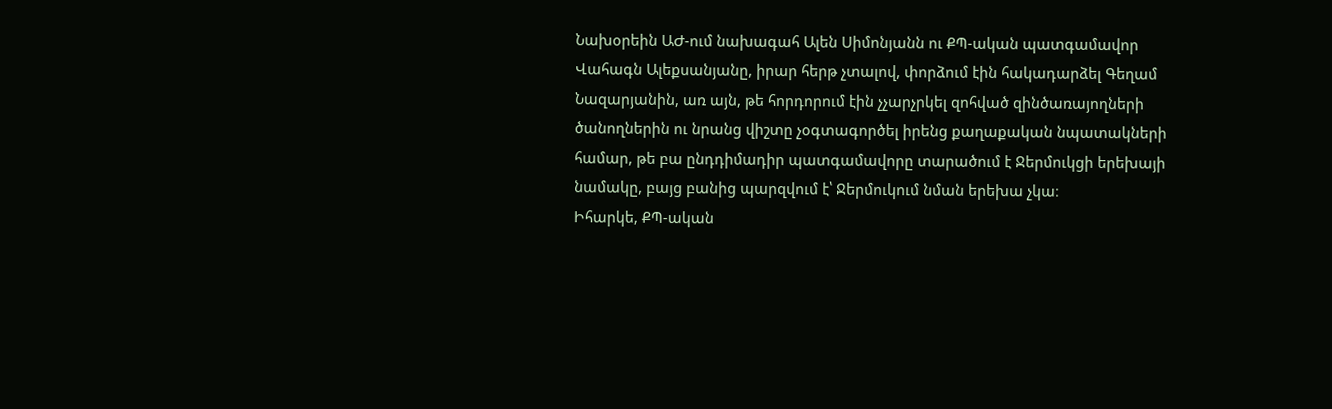Նախօրեին ԱԺ-ում նախագահ Ալեն Սիմոնյանն ու ՔՊ-ական պատգամավոր Վահագն Ալեքսանյանը, իրար հերթ չտալով, փորձում էին հակադարձել Գեղամ Նազարյանին, առ այն, թե հորդորում էին չչարչրկել զոհված զինծառայողների ծանողներին ու նրանց վիշտը չօգտագործել իրենց քաղաքական նպատակների համար, թե բա ընդդիմադիր պատգամավորը տարածում է Ջերմուկցի երեխայի նամակը, բայց բանից պարզվում է՝ Ջերմուկում նման երեխա չկա։
Իհարկե, ՔՊ-ական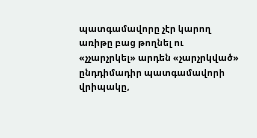պատգամավորը չէր կարող առիթը բաց թողնել ու «չչարչրկել» արդեն «չարչրկված» ընդդիմադիր պատգամավորի վրիպակը,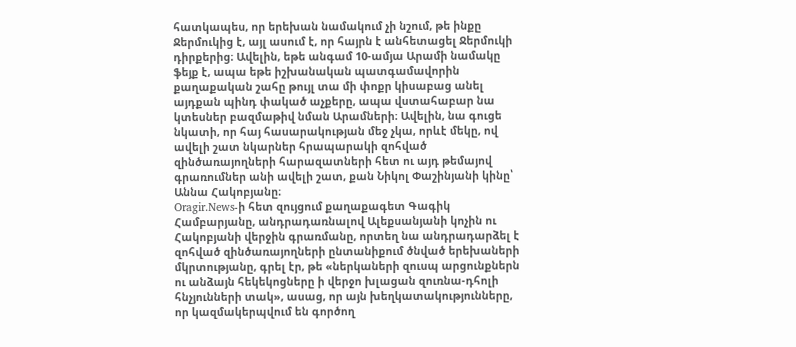հատկապես, որ երեխան նամակում չի նշում, թե ինքը Ջերմուկից է, այլ ասում է, որ հայրն է անհետացել Ջերմուկի դիրքերից։ Ավելին, եթե անգամ 10-ամյա Արամի նամակը ֆեյք է, ապա եթե իշխանական պատգամավորին քաղաքական շահը թույլ տա մի փոքր կիսաբաց անել այդքան պինդ փակած աչքերը, ապա վստահաբար նա կտեսներ բազմաթիվ նման Արամների։ Ավելին, նա գուցե նկատի, որ հայ հասարակության մեջ չկա, որևէ մեկը, ով ավելի շատ նկարներ հրապարակի զոհված զինծառայողների հարազատների հետ ու այդ թեմայով գրառումներ անի ավելի շատ, քան Նիկոլ Փաշինյանի կինը՝ Աննա Հակոբյանը։
Oragir.News-ի հետ զույցում քաղաքագետ Գագիկ Համբարյանը, անդրադառնալով Ալեքսանյանի կոչին ու Հակոբյանի վերջին գրառմանը, որտեղ նա անդրադարձել է զոհված զինծառայողների ընտանիքում ծնված երեխաների մկրտությանը, գրել էր, թե «ներկաների զուսպ արցունքներն ու անձայն հեկեկոցները ի վերջո խլացան զուռնա-դհոլի հնչյունների տակ», ասաց, որ այն խեղկատակությունները, որ կազմակերպվում են գործող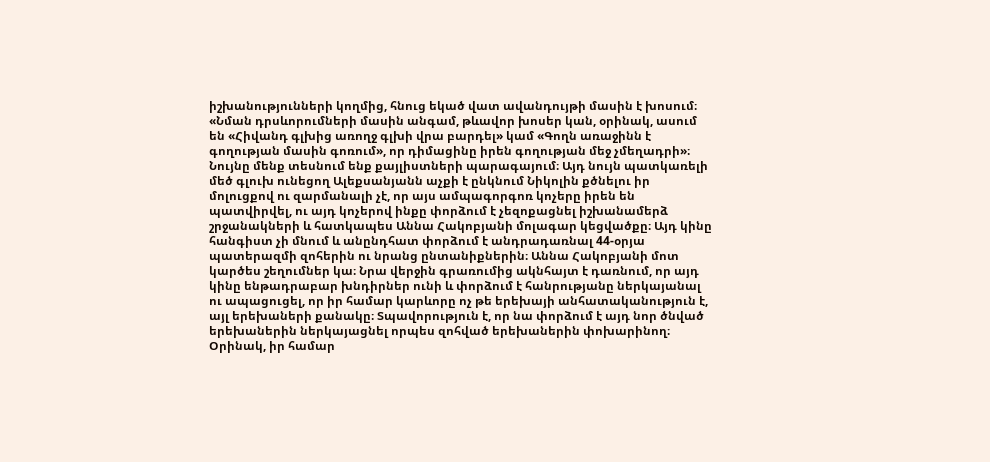իշխանությունների կողմից, հնուց եկած վատ ավանդույթի մասին է խոսում։
«Նման դրսևորումների մասին անգամ, թևավոր խոսեր կան, օրինակ, ասում են «Հիվանդ գլխից առողջ գլխի վրա բարդել» կամ «Գողն առաջինն է գողության մասին գոռում», որ դիմացինը իրեն գողության մեջ չմեղադրի»։ Նույնը մենք տեսնում ենք քայլիստների պարագայում։ Այդ նույն պատկառելի մեծ գլուխ ունեցող Ալեքսանյանն աչքի է ընկնում Նիկոլին քծնելու իր մոլուցքով ու զարմանալի չէ, որ այս ամպագորգոռ կոչերը իրեն են պատվիրվել, ու այդ կոչերով ինքը փորձում է չեզոքացնել իշխանամերձ շրջանակների և հատկապես Աննա Հակոբյանի մոլագար կեցվածքը։ Այդ կինը հանգիստ չի մնում և անընդհատ փորձում է անդրադառնալ 44-օրյա պատերազմի զոհերին ու նրանց ընտանիքներին։ Աննա Հակոբյանի մոտ կարծես շեղումներ կա։ Նրա վերջին գրառումից ակնհայտ է դառնում, որ այդ կինը ենթադրաբար խնդիրներ ունի և փորձում է հանրությանը ներկայանալ ու ապացուցել, որ իր համար կարևորը ոչ թե երեխայի անհատականություն է, այլ երեխաների քանակը։ Տպավորություն է, որ նա փորձում է այդ նոր ծնված երեխաներին ներկայացնել որպես զոհված երեխաներին փոխարինող։ Օրինակ, իր համար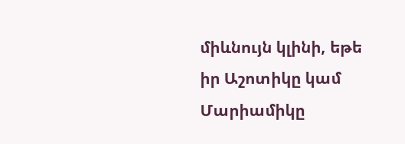միևնույն կլինի, եթե իր Աշոտիկը կամ Մարիամիկը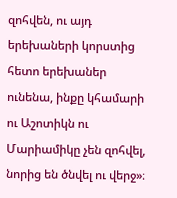զոհվեն, ու այդ երեխաների կորստից հետո երեխաներ ունենա, ինքը կհամարի ու Աշոտիկն ու Մարիամիկը չեն զոհվել, նորից են ծնվել ու վերջ»։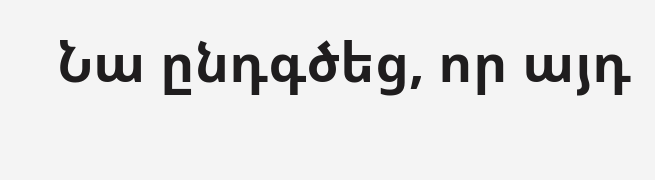Նա ընդգծեց, որ այդ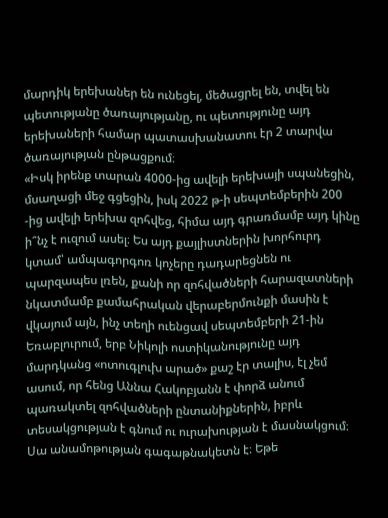մարդիկ երեխաներ են ունեցել, մեծացրել են, տվել են պետությանը ծառայությանը, ու պետությունը այդ երեխաների համար պատասխանատու էր 2 տարվա ծառայության ընթացքում։
«Իսկ իրենք տարան 4000-ից ավելի երեխայի սպանեցին, մսաղացի մեջ գցեցին, իսկ 2022 թ-ի սեպտեմբերին 200 -ից ավելի երեխա զոհվեց, հիմա այդ գրառմամբ այդ կինը ի՞նչ է ուզում ասել։ Ես այդ քայլիստներին խորհուրդ կտամ՝ ամպագորգոռ կոչերը դադարեցնեն ու պարզապես լռեն, քանի որ զոհվածների հարազատների նկատմամբ քամահրական վերաբերմունքի մասին է վկայում այն, ինչ տեղի ուենցավ սեպտեմբերի 21-ին Եռաբլուրում, երբ Նիկոլի ոստիկանությունը այդ մարդկանց «ոտուգլուխ արած» քաշ էր տալիս, էլ չեմ ասում, որ հենց Աննա Հակոբյանն է փորձ անում պառակտել զոհվածների ընտանիքներին, իբրև տեսակցության է գնում ու ուրախության է մասնակցում։ Սա անամոթության գագաթնակետն է։ Եթե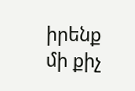իրենք մի քիչ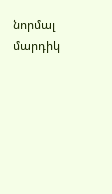նորմալ մարդիկ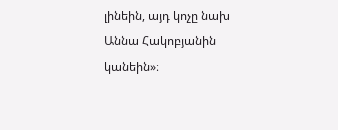լինեին, այդ կոչը նախ Աննա Հակոբյանին կանեին»։